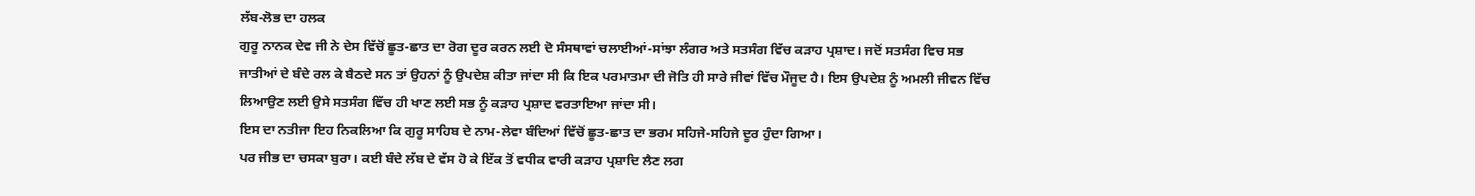ਲੱਬ-ਲੋਭ ਦਾ ਹਲਕ
ਗੁਰੂ ਨਾਨਕ ਦੇਵ ਜੀ ਨੇ ਦੇਸ ਵਿੱਚੋਂ ਛੂਤ-ਛਾਤ ਦਾ ਰੋਗ ਦੂਰ ਕਰਨ ਲਈ ਦੋ ਸੰਸਥਾਵਾਂ ਚਲਾਈਆਂ-ਸਾਂਝਾ ਲੰਗਰ ਅਤੇ ਸਤਸੰਗ ਵਿੱਚ ਕੜਾਹ ਪ੍ਰਸ਼ਾਦ। ਜਦੋਂ ਸਤਸੰਗ ਵਿਚ ਸਭ ਜਾਤੀਆਂ ਦੇ ਬੰਦੇ ਰਲ ਕੇ ਬੈਠਦੇ ਸਨ ਤਾਂ ਉਹਨਾਂ ਨੂੰ ਉਪਦੇਸ਼ ਕੀਤਾ ਜਾਂਦਾ ਸੀ ਕਿ ਇਕ ਪਰਮਾਤਮਾ ਦੀ ਜੋਤਿ ਹੀ ਸਾਰੇ ਜੀਵਾਂ ਵਿੱਚ ਮੌਜੂਦ ਹੈ। ਇਸ ਉਪਦੇਸ਼ ਨੂੰ ਅਮਲੀ ਜੀਵਨ ਵਿੱਚ ਲਿਆਉਣ ਲਈ ਉਸੇ ਸਤਸੰਗ ਵਿੱਚ ਹੀ ਖਾਣ ਲਈ ਸਭ ਨੂੰ ਕੜਾਹ ਪ੍ਰਸ਼ਾਦ ਵਰਤਾਇਆ ਜਾਂਦਾ ਸੀ।
ਇਸ ਦਾ ਨਤੀਜਾ ਇਹ ਨਿਕਲਿਆ ਕਿ ਗੁਰੂ ਸਾਹਿਬ ਦੇ ਨਾਮ-ਲੇਵਾ ਬੰਦਿਆਂ ਵਿੱਚੋਂ ਛੂਤ-ਛਾਤ ਦਾ ਭਰਮ ਸਹਿਜੇ-ਸਹਿਜੇ ਦੂਰ ਹੁੰਦਾ ਗਿਆ।
ਪਰ ਜੀਭ ਦਾ ਚਸਕਾ ਬੁਰਾ। ਕਈ ਬੰਦੇ ਲੱਬ ਦੇ ਵੱਸ ਹੋ ਕੇ ਇੱਕ ਤੋਂ ਵਧੀਕ ਵਾਰੀ ਕੜਾਹ ਪ੍ਰਸ਼ਾਦਿ ਲੈਣ ਲਗ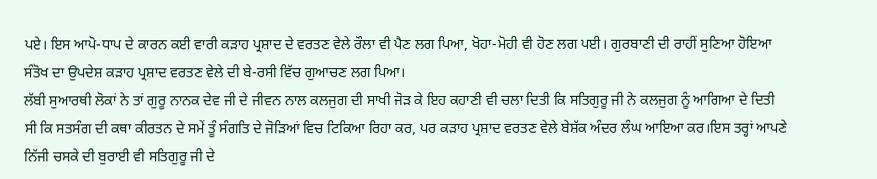ਪਏ। ਇਸ ਆਪੋ-ਧਾਪ ਦੇ ਕਾਰਨ ਕਈ ਵਾਰੀ ਕੜਾਹ ਪ੍ਰਸ਼ਾਦ ਦੇ ਵਰਤਣ ਵੇਲੇ ਰੌਲਾ ਵੀ ਪੈਣ ਲਗ ਪਿਆ, ਖੋਹਾ-ਮੋਹੀ ਵੀ ਹੋਣ ਲਗ ਪਈ। ਗੁਰਬਾਣੀ ਦੀ ਰਾਹੀਂ ਸੁਣਿਆ ਹੋਇਆ ਸੰਤੋਖ ਦਾ ਉਪਦੇਸ਼ ਕੜਾਹ ਪ੍ਰਸ਼ਾਦ ਵਰਤਣ ਵੇਲੇ ਦੀ ਬੇ-ਰਸੀ ਵਿੱਚ ਗੁਆਚਣ ਲਗ ਪਿਆ।
ਲੱਬੀ ਸੁਆਰਥੀ ਲੋਕਾਂ ਨੇ ਤਾਂ ਗੁਰੂ ਨਾਨਕ ਦੇਵ ਜੀ ਦੇ ਜੀਵਨ ਨਾਲ ਕਲਜੁਗ ਦੀ ਸਾਖੀ ਜੋੜ ਕੇ ਇਹ ਕਹਾਣੀ ਵੀ ਚਲਾ ਦਿਤੀ ਕਿ ਸਤਿਗੁਰੂ ਜੀ ਨੇ ਕਲਜੁਗ ਨੂੰ ਆਗਿਆ ਦੇ ਦਿਤੀ ਸੀ ਕਿ ਸਤਸੰਗ ਦੀ ਕਥਾ ਕੀਰਤਨ ਦੇ ਸਮੇਂ ਤੂੰ ਸੰਗਤਿ ਦੇ ਜੋੜਿਆਂ ਵਿਚ ਟਿਕਿਆ ਰਿਹਾ ਕਰ, ਪਰ ਕੜਾਹ ਪ੍ਰਸ਼ਾਦ ਵਰਤਣ ਵੇਲੇ ਬੇਸ਼ੱਕ ਅੰਦਰ ਲੰਘ ਆਇਆ ਕਰ।ਇਸ ਤਰ੍ਹਾਂ ਆਪਣੇ ਨਿੱਜੀ ਚਸਕੇ ਦੀ ਬੁਰਾਈ ਵੀ ਸਤਿਗੁਰੂ ਜੀ ਦੇ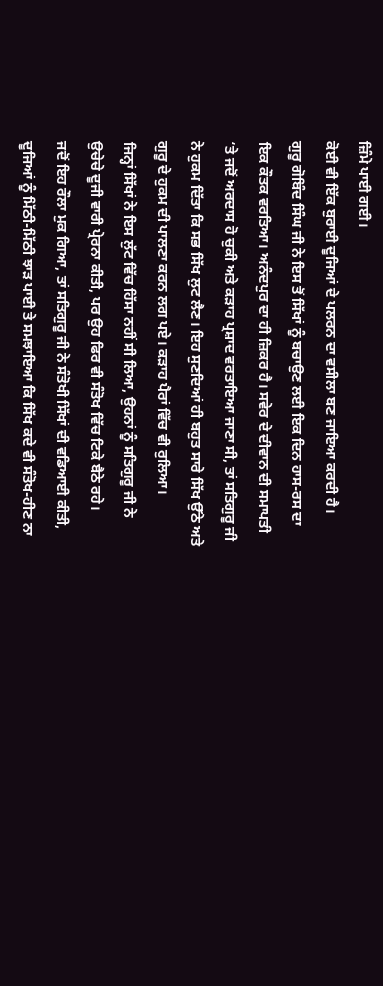ਜ਼ਿੰਮੇ ਪਾਈ ਗਈ।
ਕੋਈ ਵੀ ਇੱਕ ਬੁਰਾਈ ਦੂਜਿਆਂ ਦੇ ਪਲਰਨ ਦਾ ਵਸੀਲਾ ਬਣ ਜਾਇਆ ਕਰਦੀ ਹੈ।
ਗੁਰੂ ਗੋਬਿੰਦ ਸਿੰਘ ਜੀ ਨੇ ਇਸ ਤੋਂ ਸਿੱਖਾਂ ਨੂੰ ਬਚਾਉਣ ਲਈ ਇਕ ਦਿਨ ਹਾਸ-ਰਸ ਦਾ ਇਕ ਕੌਤਕ ਵਰਤਿਆ। ਅਨੰਦਪੁਰ ਦਾ ਹੀ ਜ਼ਿਕਰ ਹੈ। ਸਵੇਰ ਦੇ ਦੀਵਾਨ ਦੀ ਸਮਾਪਤੀ ‘ਤੇ ਜਦੋਂ ਅਰਦਾਸ ਹੋ ਚੁਕੀ ਅਤੇ ਕੜਾਹ ਪ੍ਰਸ਼ਾਦ ਵਰਤਾਇਆ ਜਾਣਾ ਸੀ, ਤਾਂ ਸਤਿਗੁਰੂ ਜੀ ਨੇ ਹੁਕਮ ਦਿੱਤਾ ਕਿ ਸਭ ਸਿੱਖ ਲੁਟ ਲੈਣ। ਇਹ ਸੁਣਦਿਆਂ ਹੀ ਬਹੁਤ ਸਾਰੇ ਸਿੱਖ ਉੱਠੇ ਅਤੇ ਗੁਰੂ ਦੇ ਹੁਕਮ ਦੀ ਪਾਲਣਾ ਕਰਨ ਲਗ ਪਏ। ਕੜਾਹ ਪੈਰਾਂ ਵਿੱਚ ਵੀ ਰੁਲਿਆ।
ਜਿਨ੍ਹਾਂ ਸਿੱਖਾਂ ਨੇ ਇਸ ਲੁੱਟ ਵਿੱਚ ਹਿੱਸਾ ਨਹੀਂ ਸੀ ਲਿਆ, ਉਹਨਾਂ ਨੂੰ ਸਤਿਗੁਰੂ ਜੀ ਨੇ ਉਚੇਚੇ ਦੂਜੀ ਵਾਰੀ ਪ੍ਰੇਰਨਾ ਕੀਤੀ, ਪਰ ਉਹ ਫਿਰ ਵੀ ਸੰਤੋਖ ਵਿੱਚ ਟਿਕੇ ਬੈਠੇ ਰਹੇ।
ਜਦੋਂ ਇਹ ਰੌਲਾ ਮੁਕ ਗਿਆ, ਤਾਂ ਸਤਿਗੁਰੂ ਜੀ ਨੇ ਸੰਤੋਖੀ ਸਿੱਖਾਂ ਦੀ ਵਡਿਆਈ ਕੀਤੀ, ਦੂਜਿਆਂ ਨੂੰ ਮਿੱਠੀ-ਮਿੱਠੀ ਝਾੜ ਪਾਈ ਤੇ ਸਮਝਾਇਆ ਕਿ ਸਿੱਖ ਕਦੇ ਵੀ ਸੰਤੋਖ-ਹੀਣ ਨਾ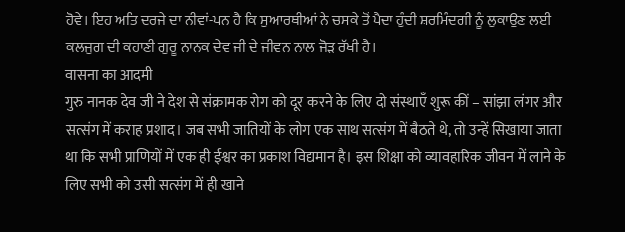ਹੋਵੇ। ਇਹ ਅਤਿ ਦਰਜੇ ਦਾ ਨੀਵਾਂ-ਪਨ ਹੈ ਕਿ ਸੁਆਰਥੀਆਂ ਨੇ ਚਸਕੇ ਤੋਂ ਪੈਦਾ ਹੁੰਦੀ ਸ਼ਰਮਿੰਦਗੀ ਨੂੰ ਲੁਕਾਉਣ ਲਈ ਕਲਜੁਗ ਦੀ ਕਹਾਣੀ ਗੁਰੂ ਨਾਨਕ ਦੇਵ ਜੀ ਦੇ ਜੀਵਨ ਨਾਲ ਜੋੜ ਰੱਖੀ ਹੈ।
वासना का आदमी
गुरु नानक देव जी ने देश से संक्रामक रोग को दूर करने के लिए दो संस्थाएँ शुरू कीं – सांझा लंगर और सत्संग में कराह प्रशाद। जब सभी जातियों के लोग एक साथ सत्संग में बैठते थे, तो उन्हें सिखाया जाता था कि सभी प्राणियों में एक ही ईश्वर का प्रकाश विद्यमान है। इस शिक्षा को व्यावहारिक जीवन में लाने के लिए सभी को उसी सत्संग में ही खाने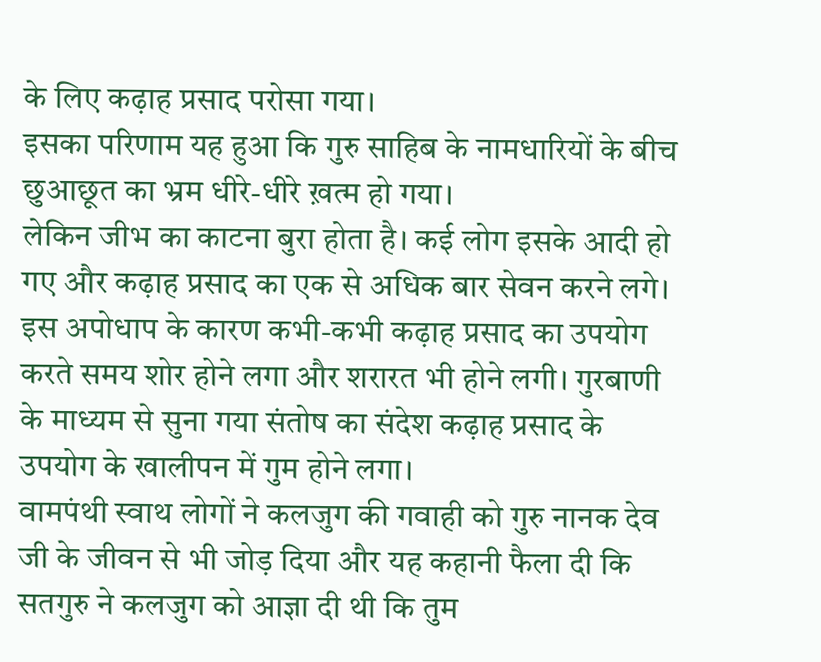के लिए कढ़ाह प्रसाद परोसा गया।
इसका परिणाम यह हुआ कि गुरु साहिब के नामधारियों के बीच छुआछूत का भ्रम धीरे-धीरे ख़त्म हो गया।
लेकिन जीभ का काटना बुरा होता है। कई लोग इसके आदी हो गए और कढ़ाह प्रसाद का एक से अधिक बार सेवन करने लगे। इस अपोधाप के कारण कभी-कभी कढ़ाह प्रसाद का उपयोग करते समय शोर होने लगा और शरारत भी होने लगी। गुरबाणी के माध्यम से सुना गया संतोष का संदेश कढ़ाह प्रसाद के उपयोग के खालीपन में गुम होने लगा।
वामपंथी स्वाथ लोगों ने कलजुग की गवाही को गुरु नानक देव जी के जीवन से भी जोड़ दिया और यह कहानी फैला दी कि सतगुरु ने कलजुग को आज्ञा दी थी कि तुम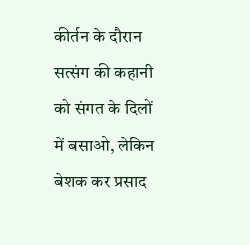कीर्तन के दौरान सत्संग की कहानी को संगत के दिलों में बसाओ, लेकिन बेशक कर प्रसाद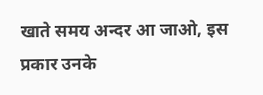खाते समय अन्दर आ जाओ, इस प्रकार उनके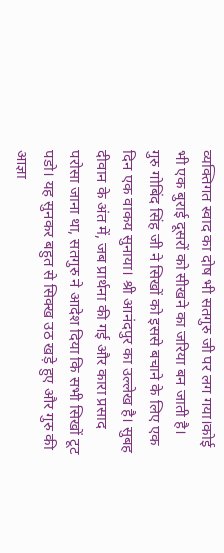व्यक्तिगत स्वाद का दोष भी सतगुरु जी पर लग गया।कोई भी एक बुराई दूसरों को सीखने का जरिया बन जाती है।
गुरु गोबिंद सिंह जी ने सिखों को इससे बचाने के लिए एक दिन एक वाकय सुनाया। श्री आनंदपुर का उल्लेख है। सुबह दीवान के अंत में, जब प्रार्थना की गई और कारा प्रसाद परोसा जाना था, सतगुरु ने आदेश दिया कि सभी सिखों टूट पडो। यह सुनकर बहुत से सिक्ख उठ खड़े हुए और गुरु की आज्ञा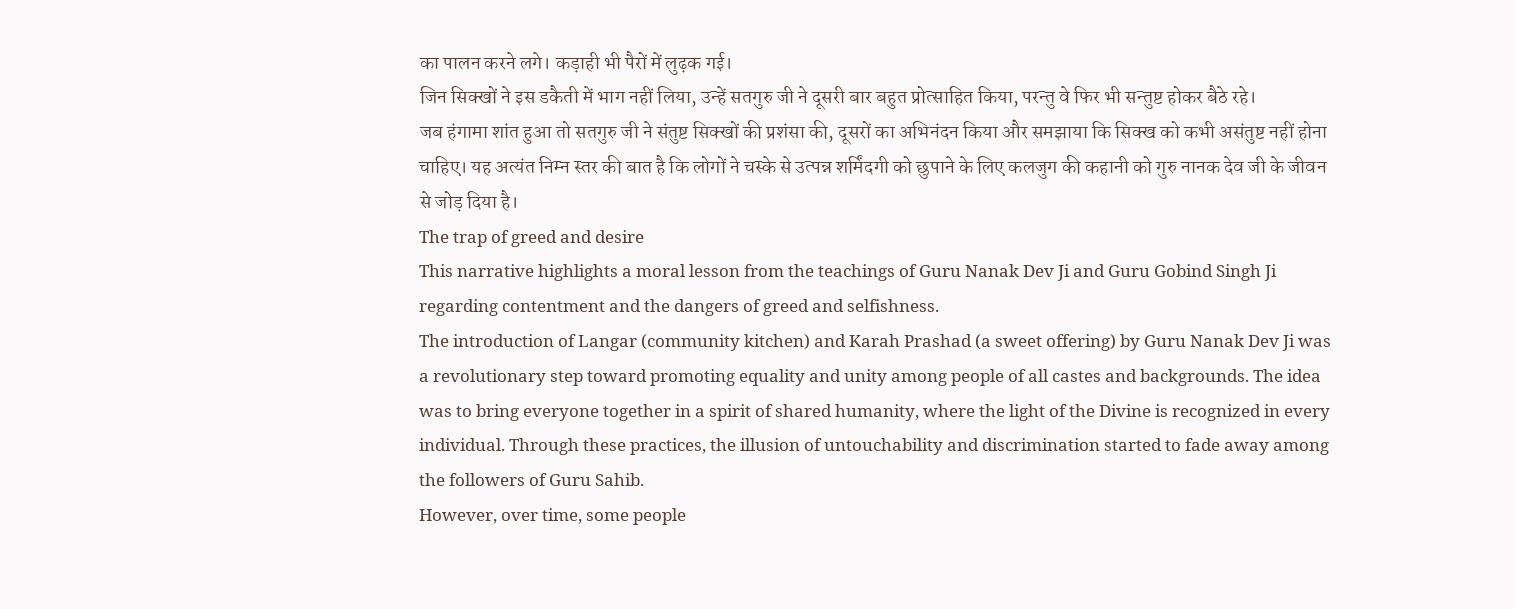का पालन करने लगे। कड़ाही भी पैरों में लुढ़क गई।
जिन सिक्खों ने इस डकैती में भाग नहीं लिया, उन्हें सतगुरु जी ने दूसरी बार बहुत प्रोत्साहित किया, परन्तु वे फिर भी सन्तुष्ट होकर बैठे रहे।
जब हंगामा शांत हुआ तो सतगुरु जी ने संतुष्ट सिक्खों की प्रशंसा की, दूसरों का अभिनंदन किया और समझाया कि सिक्ख को कभी असंतुष्ट नहीं होना चाहिए। यह अत्यंत निम्न स्तर की बात है कि लोगों ने चस्के से उत्पन्न शर्मिंदगी को छुपाने के लिए कलजुग की कहानी को गुरु नानक देव जी के जीवन से जोड़ दिया है।
The trap of greed and desire
This narrative highlights a moral lesson from the teachings of Guru Nanak Dev Ji and Guru Gobind Singh Ji regarding contentment and the dangers of greed and selfishness.
The introduction of Langar (community kitchen) and Karah Prashad (a sweet offering) by Guru Nanak Dev Ji was a revolutionary step toward promoting equality and unity among people of all castes and backgrounds. The idea was to bring everyone together in a spirit of shared humanity, where the light of the Divine is recognized in every individual. Through these practices, the illusion of untouchability and discrimination started to fade away among the followers of Guru Sahib.
However, over time, some people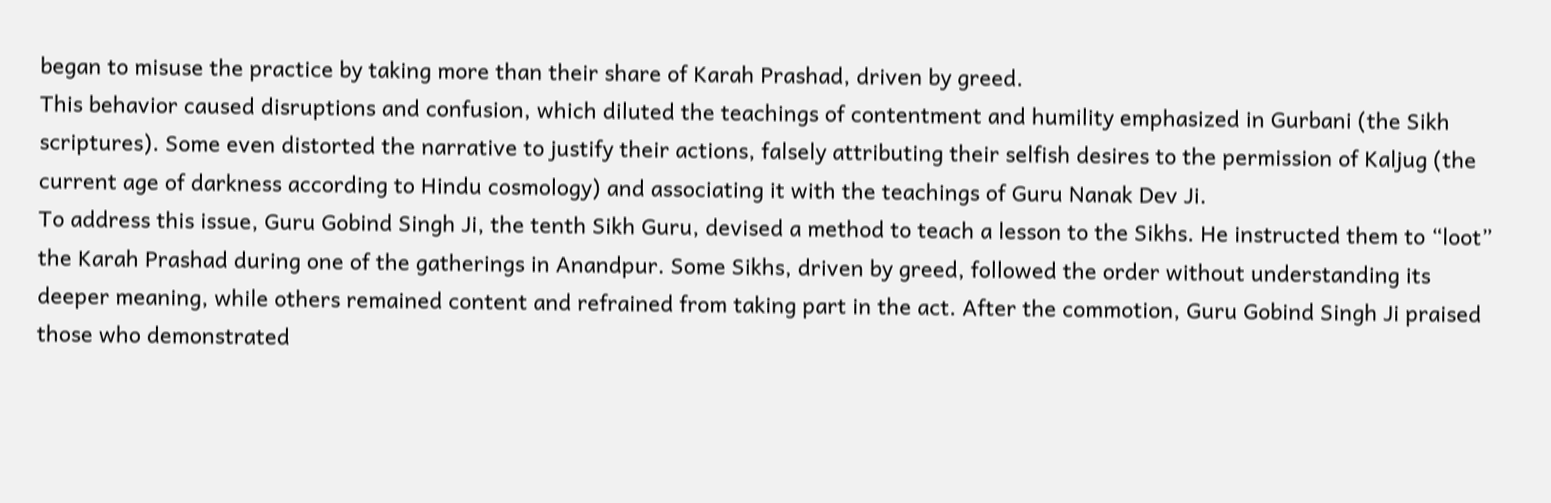began to misuse the practice by taking more than their share of Karah Prashad, driven by greed.
This behavior caused disruptions and confusion, which diluted the teachings of contentment and humility emphasized in Gurbani (the Sikh scriptures). Some even distorted the narrative to justify their actions, falsely attributing their selfish desires to the permission of Kaljug (the current age of darkness according to Hindu cosmology) and associating it with the teachings of Guru Nanak Dev Ji.
To address this issue, Guru Gobind Singh Ji, the tenth Sikh Guru, devised a method to teach a lesson to the Sikhs. He instructed them to “loot” the Karah Prashad during one of the gatherings in Anandpur. Some Sikhs, driven by greed, followed the order without understanding its deeper meaning, while others remained content and refrained from taking part in the act. After the commotion, Guru Gobind Singh Ji praised those who demonstrated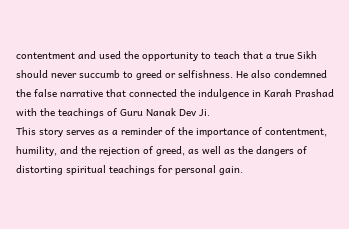contentment and used the opportunity to teach that a true Sikh should never succumb to greed or selfishness. He also condemned the false narrative that connected the indulgence in Karah Prashad with the teachings of Guru Nanak Dev Ji.
This story serves as a reminder of the importance of contentment, humility, and the rejection of greed, as well as the dangers of distorting spiritual teachings for personal gain.